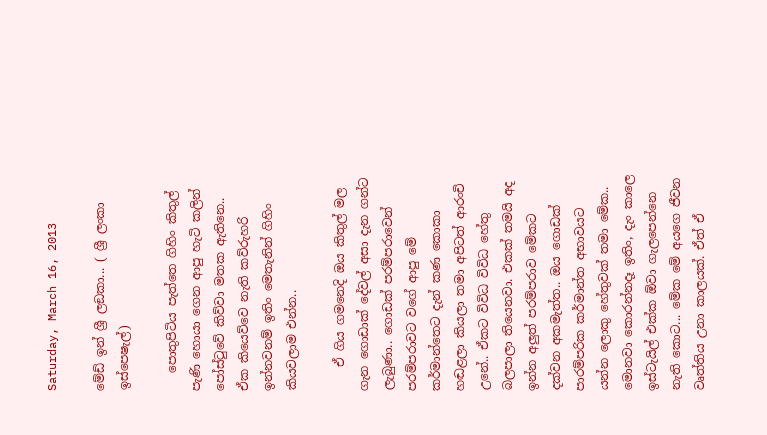Saturday, March 16, 2013

මේඩ් ඉන් ශ්‍රී ලඞකා... ( ශ්‍රී ලංකා ඉස්පෙෂැල්)

   පොතුපිටිය පැත්තෙ ගිහිං කිතුල් පැණි හොයා ගෙන ආපු හැටි කලින් පෝස්ටුවේ කිව්වා මතක ඇතිනෙ.. ඒක කියෙව්වෙ නැති කව්රුහරි ඉන්නවනම් ඉතිං මෙතැනින් ගිහිං කියවලාම එන්න..

    ඒ ගිය ගමනෙදි ඔය කිතුල් මල ගැන ගොඩාක් දේවල් අසා දැන ගන්ට ලැබුණා.. ගොඩක් පරම්පරාවෙන් පරම්පරාවට වගේ ආපු මේ කර්මාන්තෙට දැන් කණ කොකා හඬළලා කියලා තමා අපිටත් ආරංචි උනේ.. ඒකට විවිධ විවිධ හේතු බලපාලා තියෙනවා. එකක් තමයි අද ඉන්න අලුත් පරම්පරාව මේකට දක්වන අකමැත්ත.. ඔය ගොඩක් පාරම්පරික කර්මාන්ත අභාවයට යන්න ලොකු හේතුවක් තමා මේක.. මොනවා කොරන්නදෑ ඉතිං, දැං කාලෙ ඉස්ටැයිල් එක්ක ඕවා ගැලපෙන්නෙ නැති කොට... මේක මේ අයගෙ ජීවන වෘත්තිය උනා කාලයක්. ඒත් ඒ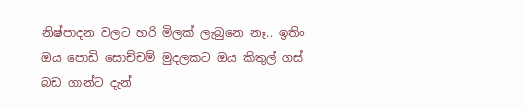නිෂ්පාදන වලට හරි මිලක් ලැබුනෙ නෑ.. ඉතිං ඔය පොඩි සොච්චම් මුදලකට ඔය කිතුල් ගස් බඩ ගාන්ට දැන්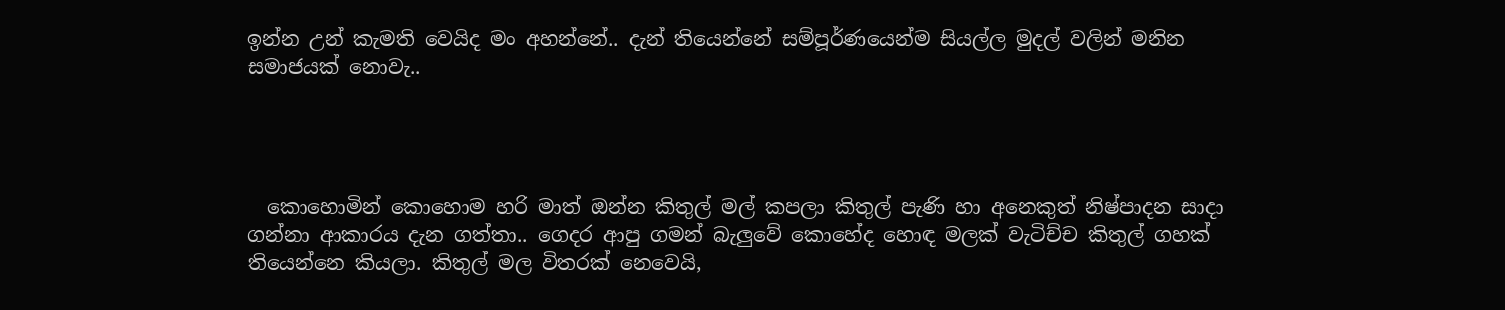ඉන්න උන් කැමති වෙයිද මං අහන්නේ.. දැන් තියෙන්නේ සම්පූර්ණයෙන්ම සියල්ල මුදල් වලින් මනින සමාජයක් නොවැ..




  කොහොමින් කොහොම හරි මාත් ඔන්න කිතුල් මල් කපලා කිතුල් පැණි හා අනෙකුත් නිෂ්පාදන සාදා ගන්නා ආකාරය දැන ගත්තා.. ගෙදර ආපු ගමන් බැලුවේ කොහේද හොඳ මලක් වැටිච්ච කිතුල් ගහක් තියෙන්නෙ කියලා. කිතුල් මල විතරක් නෙවෙයි,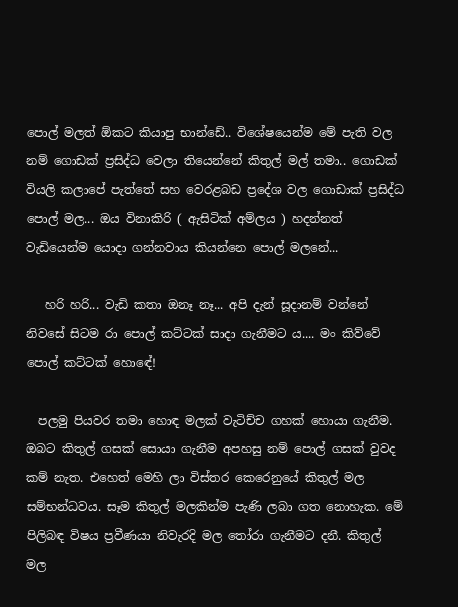පොල් මලත් ඕකට කියාපු භාන්ඩේ.. විශේෂයෙන්ම මේ පැති වල නම් ගොඩක් ප්‍රසිද්ධ වෙලා තියෙන්නේ කිතුල් මල් තමා.. ගොඩක් වියලි කලාපේ පැත්තේ සහ වෙරළබඩ ප්‍රදේශ වල ගොඩාක් ප්‍රසිද්ධ පොල් මල... ඔය විනාකිරි ( ඇසිටික් අම්ලය ) හදන්නත් වැඩියෙන්ම යොදා ගන්නවාය කියන්නෙ පොල් මලනේ...

   හරි හරි... වැඩි කතා ඔනෑ නෑ... අපි දැන් සූදානම් වන්නේ නිවසේ සිටම රා පොල් කට්ටක් සාදා ගැනීමට ය.... මං කිව්වේ පොල් කට්ටක් හොඳේ!

  පලමු පියවර තමා හොඳ මලක් වැටිච්ච ගහක් හොයා ගැනීම. ඔබට කිතුල් ගසක් සොයා ගැනීම අපහසු නම් පොල් ගසක් වුවද කම් නැත. එහෙත් මෙහි ලා විස්තර කෙරෙනුයේ කිතුල් මල සම්භන්ධවය. සෑම කිතුල් මලකින්ම පැණි ලබා ගත නොහැක. මේ පිලිබඳ විෂය ප්‍රවීණයා නිවැරදි මල තෝරා ගැනීමට දනී. කිතුල් මල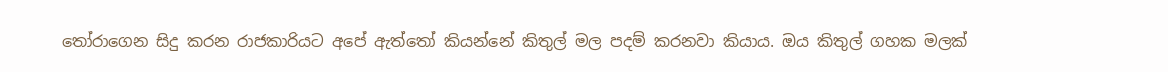තෝරාගෙන සිදු කරන රාජකාරියට අපේ ඇත්තෝ කියන්නේ කිතුල් මල පදම් කරනවා කියාය. ඔය කිතුල් ගහක මලක්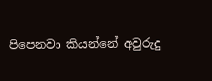පිපෙනවා කියන්නේ අවුරුදු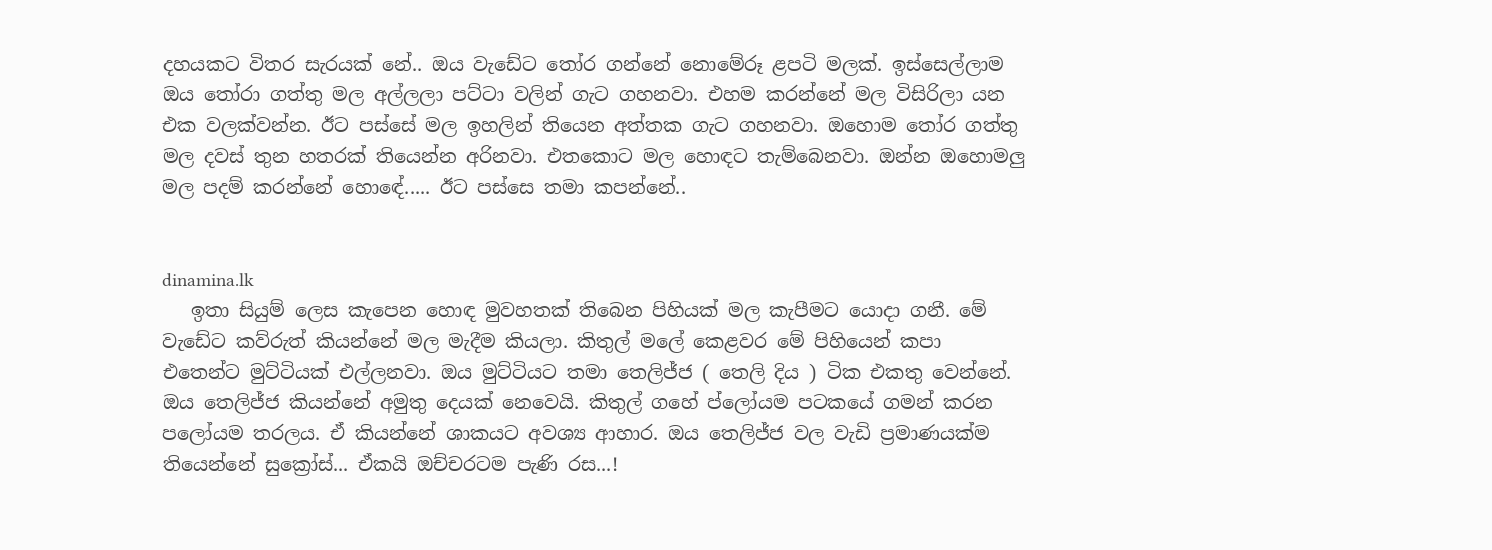දහයකට විතර සැරයක් නේ.. ඔය වැඩේට තෝර ගන්නේ නොමේරූ ළපටි මලක්. ඉස්සෙල්ලාම ඔය තෝරා ගත්තු මල අල්ලලා පට්ටා වලින් ගැට ගහනවා. එහම කරන්නේ මල විසිරිලා යන එක වලක්වන්න. ඊට පස්සේ මල ඉහලින් තියෙන අත්තක ගැට ගහනවා. ඔහොම තෝර ගත්තු මල දවස් තුන හතරක් තියෙන්න අරිනවා. එතකොට මල හොඳට තැම්බෙනවා. ඔන්න ඔහොමලු මල පදම් කරන්නේ හොඳේ..... ඊට පස්සෙ තමා කපන්නේ..


dinamina.lk
   ඉතා සියුම් ලෙස කැපෙන හොඳ මුවහතක් තිබෙන පිහියක් මල කැපීමට යොදා ගනී. මේ වැඩේට කව්රුත් කියන්නේ මල මැදීම කියලා. කිතුල් මලේ කෙළවර මේ පිහියෙන් කපා එතෙන්ට මුට්ටියක් එල්ලනවා. ඔය මුට්ටියට තමා තෙලිජ්ජ ( තෙලි දිය ) ටික එකතු වෙන්නේ. ඔය තෙලිජ්ජ කියන්නේ අමුතු දෙයක් නෙවෙයි. කිතුල් ගහේ ප්ලෝයම පටකයේ ගමන් කරන පලෝයම තරලය. ඒ කියන්නේ ශාකයට අවශ්‍ය ආහාර. ඔය තෙලිජ්ජ වල වැඩි ප්‍රමාණයක්ම තියෙන්නේ සුක්‍රෝස්... ඒකයි ඔච්චරටම පැණි රස...!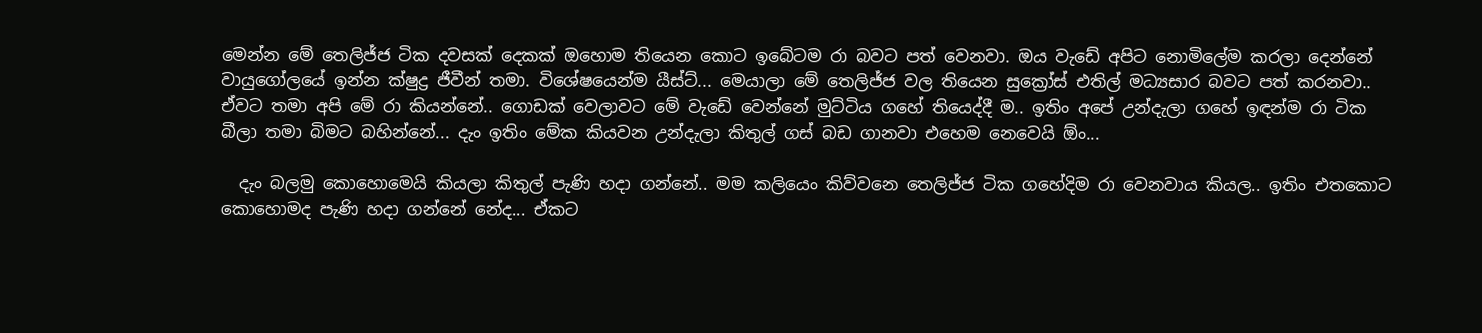මෙන්න මේ තෙලිජ්ජ ටික දවසක් දෙකක් ඔහොම තියෙන කොට ඉබේටම රා බවට පත් වෙනවා. ඔය වැඩේ අපිට නොමිලේම කරලා දෙන්නේ වායුගෝලයේ ඉන්න ක්ෂුද්‍ර ජීවීන් තමා. විශේෂයෙන්ම යීස්ට්... මෙයාලා මේ තෙලිජ්ජ වල තියෙන සුක්‍රෝස් එතිල් මධ්‍යසාර බවට පත් කරනවා.. ඒවට තමා අපි මේ රා කියන්නේ.. ගොඩක් වෙලාවට මේ වැඩේ වෙන්නේ මුට්ටිය ගහේ තියෙද්දී ම.. ඉතිං අපේ උන්දැලා ගහේ ඉඳන්ම රා ටික බීලා තමා බිමට බහින්නේ... දැං ඉතිං මේක කියවන උන්දැලා කිතුල් ගස් බඩ ගානවා එහෙම නෙවෙයි ඕං...

  දැං බලමු කොහොමෙයි කියලා කිතුල් පැණි හදා ගන්නේ.. මම කලියෙං කිව්වනෙ තෙලිජ්ජ ටික ගහේදිම රා වෙනවාය කියල.. ඉතිං එතකොට කොහොමද පැණි හදා ගන්නේ නේද... ඒකට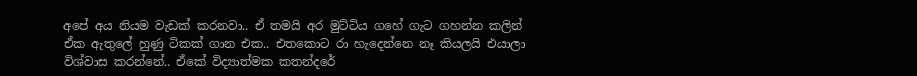අපේ අය නියම වැඩක් කරනවා.. ඒ තමයි අර මුට්ටිය ගහේ ගැට ගහන්න කලින් ඒක ඇතුලේ හුණු ටිකක් ගාන එක.. එතකොට රා හැදෙන්නෙ නෑ කියලයි එයාලා විශ්වාස කරන්නේ.. ඒකේ විද්‍යාත්මක කතන්දරේ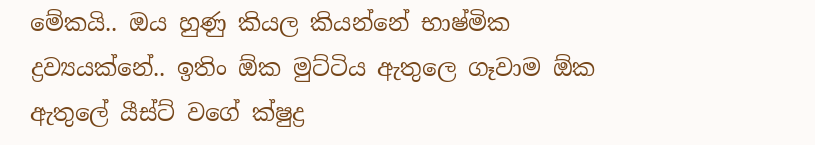මේකයි.. ඔය හුණු කියල කියන්නේ භාෂ්මික ද්‍රව්‍යයක්නේ.. ඉතිං ඕක මුට්ටිය ඇතුලෙ ගෑවාම ඕක ඇතුලේ යීස්ට් වගේ ක්ෂුද්‍ර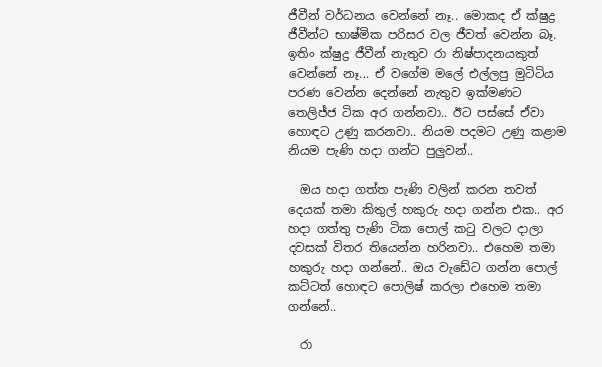ජීවීන් වර්ධනය වෙන්නේ නෑ.. මොකද ඒ ක්ෂුද්‍ර ජීවීන්ට භාෂ්මික පරිසර වල ජීවත් වෙන්න බෑ. ඉතිං ක්ෂුද්‍ර ජීවීන් නැතුව රා නිෂ්පාදනයකුත් වෙන්නේ නෑ... ඒ වගේම මලේ එල්ලපු මුටිටිය පරණ වෙන්න දෙන්නේ නැතුව ඉක්මණට තෙලිජ්ජ ටික අර ගන්නවා.. ඊට පස්සේ ඒවා හොඳට උණු කරනවා.. නියම පදමට උණු කළාම නියම පැණි හදා ගන්ට පුලුවන්..

  ඔය හදා ගත්ත පැණි වලින් කරන තවත් දෙයක් තමා කිතුල් හකුරු හදා ගන්න එක.. අර හදා ගත්තු පැණි ටික පොල් කටු වලට දාලා දවසක් විතර තියෙන්න හරිනවා.. එහෙම තමා හකුරු හදා ගන්නේ.. ඔය වැඩේට ගන්න පොල් කට්ටත් හොඳට පොලිෂ් කරලා එහෙම තමා ගන්නේ..

  රා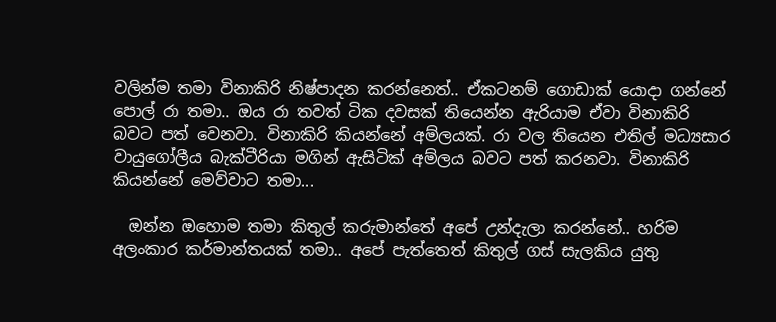වලින්ම තමා විනාකිරි නිෂ්පාදන කරන්නෙත්.. ඒකටනම් ගොඩාක් යොදා ගන්නේ පොල් රා තමා.. ඔය රා තවත් ටික දවසක් තියෙන්න ඇරියාම ඒවා විනාකිරි බවට පත් වෙනවා. විනාකිරි කියන්නේ අම්ලයක්. රා වල තියෙන එතිල් මධ්‍යසාර වායුගෝලීය බැක්ටීරියා මගින් ඇසිටික් අම්ලය බවට පත් කරනවා. විනාකිරි කියන්නේ මෙව්වාට තමා...

  ඔන්න ඔහොම තමා කිතුල් කරුමාන්තේ අපේ උන්දැලා කරන්නේ.. හරිම අලංකාර කර්මාන්තයක් තමා.. අපේ පැත්තෙත් කිතුල් ගස් සැලකිය යුතු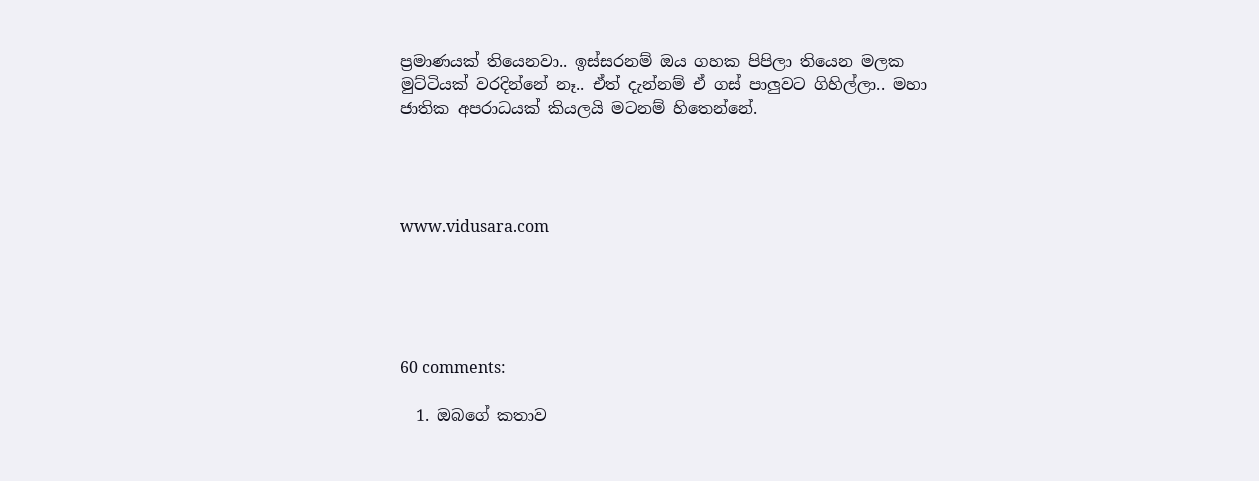ප්‍රමාණයක් තියෙනවා.. ඉස්සරනම් ඔය ගහක පිපිලා තියෙන මලක මුට්ටියක් වරදින්නේ නෑ.. ඒත් දැන්නම් ඒ ගස් පාලුවට ගිහිල්ලා.. මහා ජාතික අපරාධයක් කියලයි මටනම් හිතෙන්නේ.




www.vidusara.com





60 comments:

  1. ඔබගේ කතාව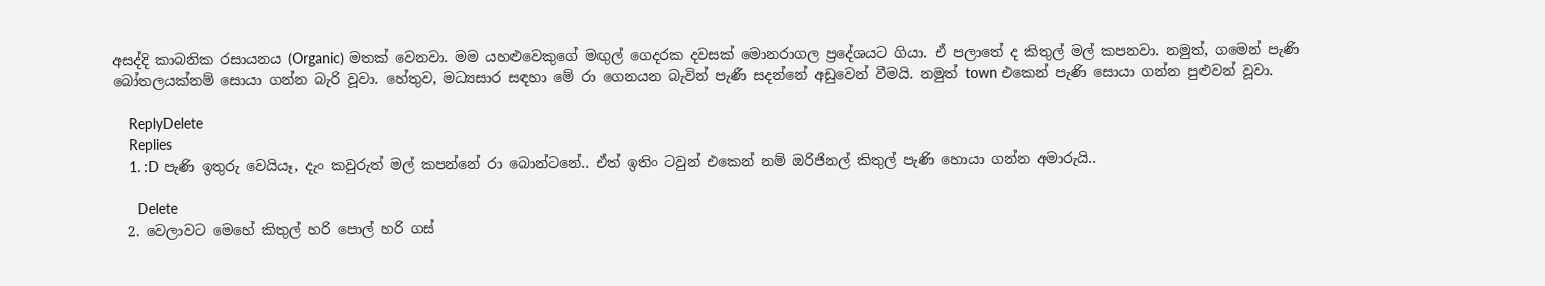අසද්දි කාබනික රසායනය (Organic) මතක් වෙනවා. මම යහළුවෙකුගේ මඟුල් ගෙදරක දවසක් මොනරාගල ප්‍රදේශයට ගියා. ඒ පලාතේ ද කිතුල් මල් කපනවා. නමුත්, ගමෙන් පැණි බෝතලයක්නම් සොයා ගන්න බැරි වූවා. හේතුව, මධ්‍යසාර සඳහා මේ රා ගෙනයන බැවින් පැණී සදන්නේ අඩුවෙන් වීමයි. නමුත් town එකෙන් පැණි සොයා ගන්න පුළුවන් වූවා.

    ReplyDelete
    Replies
    1. :D පැණි ඉතුරු වෙයියෑ, දැං කවුරුත් මල් කපන්නේ රා බොන්ටනේ.. ඒත් ඉතිං ටවුන් එකෙන් නම් ඔරිජිනල් කිතුල් පැණි හොයා ගන්න අමාරුයි..

      Delete
  2. වෙලාවට මෙහේ කිතුල් හරි පොල් හරි ගස්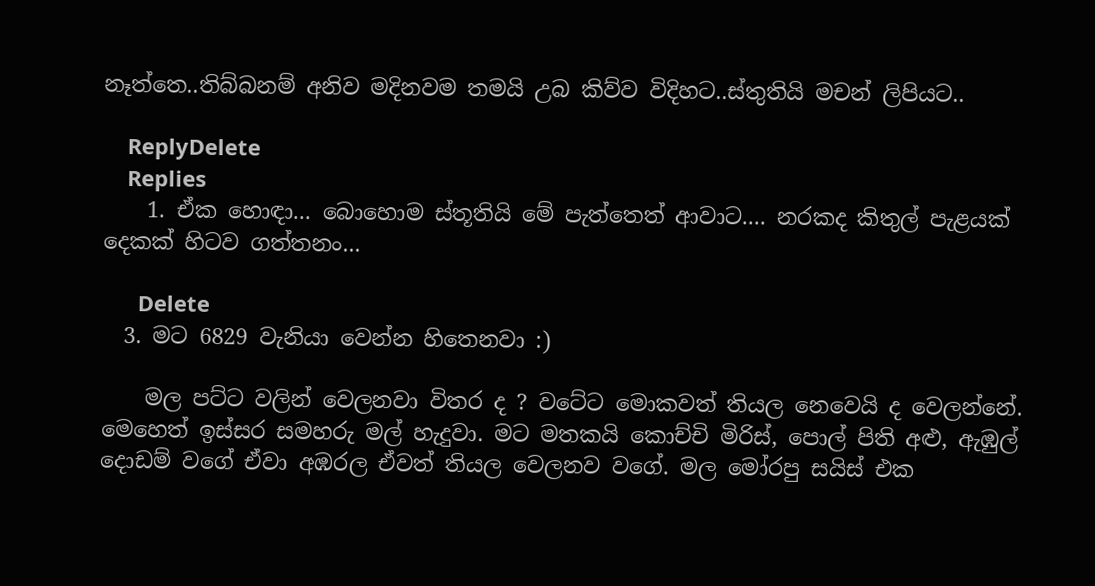නෑත්තෙ..තිබ්බනම් අනිව මදිනවම තමයි උබ කිව්ව විදිහට..ස්තුතියි මචන් ලිපියට..

    ReplyDelete
    Replies
    1. ඒක හොඳා... බොහොම ස්තූතියි මේ පැත්තෙත් ආවාට.... නරකද කිතුල් පැළයක් දෙකක් හිටව ගත්තනං...

      Delete
  3. මට 6829 වැනියා වෙන්න හිතෙනවා :)

    මල පට්ට වලින් වෙලනවා විතර ද ? වටේට මොකවත් තියල නෙවෙයි ද වෙලන්නේ. මෙහෙත් ඉස්සර සමහරු මල් හැදුවා. මට මතකයි කොච්චි මිරිස්, පොල් පිති අළු, ඇඹුල් දොඩම් වගේ ඒවා අඹරල ඒවත් තියල වෙලනව වගේ. මල මෝරපු සයිස් එක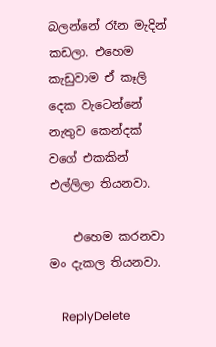බලන්නේ රෑන මැදින් කඩලා. එහෙම කැඩුවාම ඒ කෑලි දෙක වැටෙන්නේ නැතුව කෙන්දක් වගේ එකකින් එල්ලිලා තියනවා.

    එහෙම කරනවා මං දැකල තියනවා.

    ReplyDelete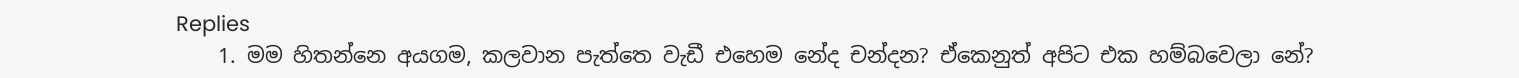Replies
    1. මම හිතන්නෙ අයගම, කලවාන පැත්තෙ වැඩී එහෙම නේද චන්දන? ඒකෙනුත් අපිට එක හම්බවෙලා නේ?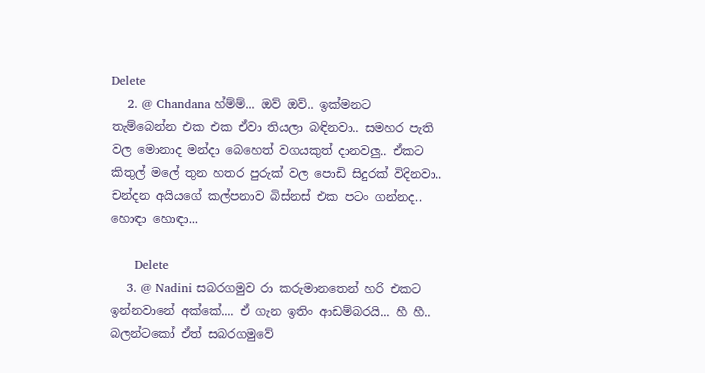Delete
    2. @ Chandana හ්ම්ම්... ඔව් ඔව්.. ඉක්මනට තැම්බෙන්න එක එක ඒවා තියලා බඳිනවා.. සමහර පැති වල මොනාද මන්දා බෙහෙත් වගයකුත් දානවලු.. ඒකට කිතුල් මලේ තුන හතර පුරුක් වල පොඩි සිදුරක් විදිනවා.. චන්දන අයියගේ කල්පනාව බිස්නස් එක පටං ගන්නද.. හොඳා හොඳා...

      Delete
    3. @ Nadini සබරගමුව රා කරුමානතෙන් හරි එකට ඉන්නවානේ අක්කේ.... ඒ ගැන ඉතිං ආඩම්බරයි... හී හී.. බලන්ටකෝ ඒත් සබරගමුවේ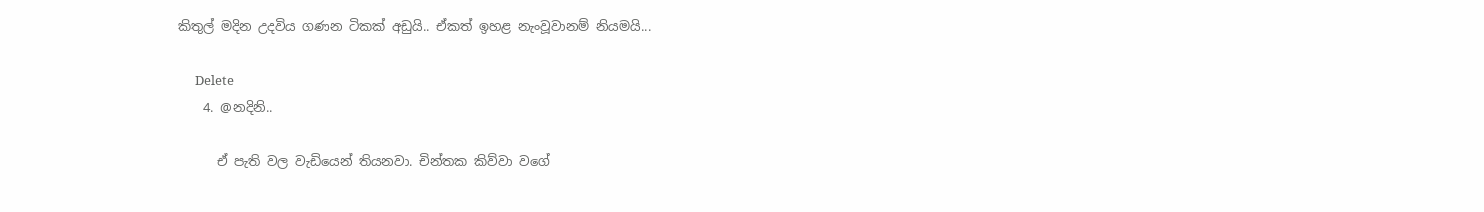කිතුල් මදින උදවිය ගණන ටිකක් අඩුයි.. ඒකත් ඉහළ නැංවූවානම් නියමයි...

      Delete
    4. @නදිනි..

      ඒ පැති වල වැඩියෙන් තියනවා. චින්තක කිව්වා වගේ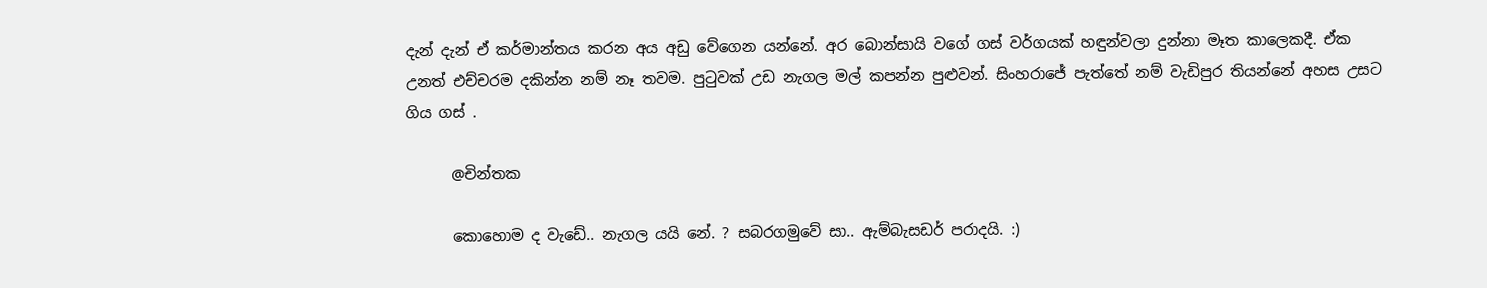දැන් දැන් ඒ කර්මාන්තය කරන අය අඩු වේගෙන යන්නේ. අර බොන්සායි වගේ ගස් වර්ගයක් හඳුන්වලා දුන්නා මෑත කාලෙකදී. ඒක උනත් එච්චරම දකින්න නම් නෑ තවම. පුටුවක් උඩ නැගල මල් කපන්න පුළුවන්. සිංහරාජේ පැත්තේ නම් වැඩිපුර තියන්නේ අහස උසට ගිය ගස් .

      @චින්තක

      කොහොම ද වැඩේ.. නැගල යයි නේ. ? සබරගමුවේ සා.. ඇම්බැසඩර් පරාදයි. :)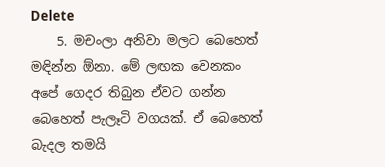Delete
    5. මචංලා අනිවා මලට බෙහෙත් මඳින්න ඕනා. මේ ලඟක වෙනකං අපේ ගෙදර තිබුන ඒවට ගන්න බෙහෙත් පැලෑටි වගයක්. ඒ බෙහෙත් බැදල තමයි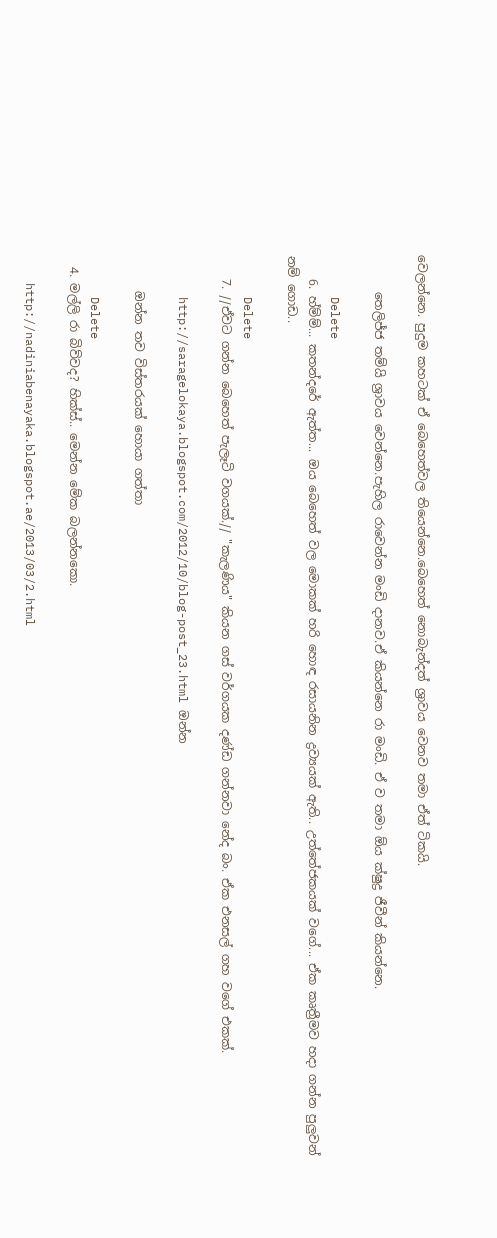වෙලන්නෙ. පුදුම කහටක් ඒ බෙහෙත්වල තියෙන්නෙ.බෙහෙත් නොබැන්දත් ශ්‍රාවය වෙනව තමා ඒත් ටිකයි.

      තෙලිජ්ජ තම්යි ශ්‍රාවය වෙන්නෙ.පැහිල රාවෙන්න මංඩි දානව.ඒ කියන්නෙ රා මංඩි. ඒ ව තමා ඕය ක්ෂුද්‍ර ජීවීන් කියන්නෙ.

      Delete
    6. හ්ම්ම්... කතන්දරේ ඇත්ත... ඔය බෙහෙත් වල මොකක් හරි හොඳ රසායනින ද්‍රව්‍යයක් ඇති.. උත්තේජකයක් වගේ... ඒක කෘත්‍රීමව හදා ගන්න පුලුවන් නම් ගොඩ..

      Delete
    7. //ඒවට ගන්න බෙහෙත් පැලෑටි වගයක්.// "කැලණිය" කියන ගස් වර්ගයක දණ්ඩ ගන්නවා නේද බං. ඒක එනසල් ගහ වගේ එකක්.

      http://saragelokaya.blogspot.com/2012/10/blog-post_23.html ඔන්න

      ඔන්න තව විස්තරයක් හොයා ගත්තා

      Delete
  4. මල්ලි රා බිව්වද? හික්ස්.. මෙන්න මේක බලන්නකො.

    http://nadiniabenayaka.blogspot.ae/2013/03/2.html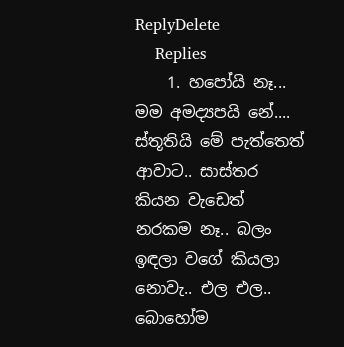ReplyDelete
    Replies
    1. හපෝයි නෑ... මම අමද්‍යපයි නේ.... ස්තූතියි මේ පැත්තෙත් ආවාට.. සාස්තර කියන වැඩෙත් නරකම නෑ.. බලං ඉඳලා වගේ කියලා නොවැ.. එල එල.. බොහෝම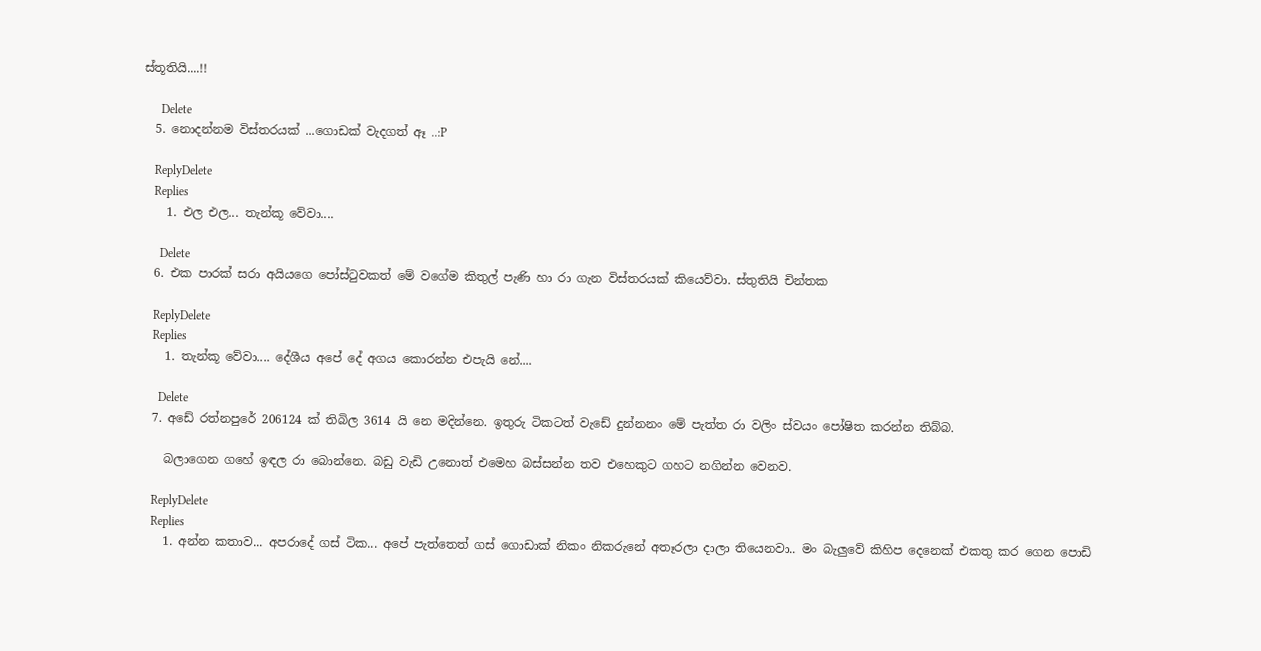ස්තූතියි....!!

      Delete
  5. නොදන්නම විස්තරයක් ...ගොඩක් වැදගත් ඈ ..:P

    ReplyDelete
    Replies
    1. එල එල... තැන්කූ වේවා....

      Delete
  6. එක පාරක් සරා අයියගෙ පෝස්ටුවකත් මේ වගේම කිතුල් පැණි හා රා ගැන විස්තරයක් කියෙව්වා. ස්තුතියි චින්තක

    ReplyDelete
    Replies
    1. තැන්කූ වේවා.... දේශීය අපේ දේ අගය කොරන්න එපැයි නේ....

      Delete
  7. අඩේ රත්නපුරේ 206124 ක් තිබිල 3614 යි නෙ මදින්නෙ. ඉතුරු ටිකටත් වැඩේ දුන්නනං මේ පැත්ත රා වලිං ස්වයං පෝෂිත කරන්න තිබ්බ.

    බලාගෙන ගහේ ඉඳල රා බොන්නෙ. බඩු වැඩි උනොත් එමෙහ බස්සන්න තව එහෙකුට ගහට නගින්න වෙනව.

    ReplyDelete
    Replies
    1. අන්න කතාව... අපරාදේ ගස් ටික... අපේ පැත්තෙත් ගස් ගොඩාක් නිකං නිකරුනේ අතෑරලා දාලා තියෙනවා.. මං බැලුවේ කිහිප දෙනෙක් එකතු කර ගෙන පොඩි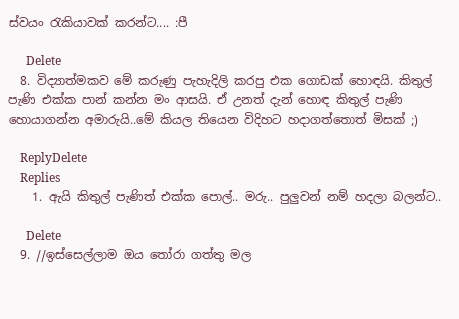ස්වයං රැකියාවක් කරන්ට.... :පී

      Delete
  8. විද්‍යාත්මකව මේ කරුණු පැහැදිලි කරපු එක ගොඩක් හොඳයි. කිතුල් පැණි එක්ක පාන් කන්න මං ආසයි. ඒ උනත් දැන් හොඳ කිතුල් පැණි හොයාගන්න අමාරුයි..මේ කියල තියෙන විදිහට හදාගත්තොත් මිසක් ;)

    ReplyDelete
    Replies
    1. ඇයි කිතුල් පැණිත් එක්ක පොල්.. මරු.. පුලුවන් නම් හදලා බලන්ට..

      Delete
  9. //ඉස්සෙල්ලාම ඔය තෝරා ගත්තු මල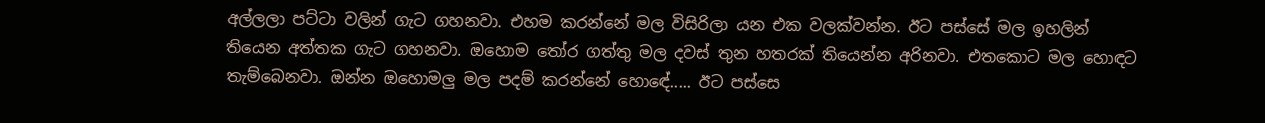අල්ලලා පට්ටා වලින් ගැට ගහනවා. එහම කරන්නේ මල විසිරිලා යන එක වලක්වන්න. ඊට පස්සේ මල ඉහලින් තියෙන අත්තක ගැට ගහනවා. ඔහොම තෝර ගත්තු මල දවස් තුන හතරක් තියෙන්න අරිනවා. එතකොට මල හොඳට තැම්බෙනවා. ඔන්න ඔහොමලු මල පදම් කරන්නේ හොඳේ..... ඊට පස්සෙ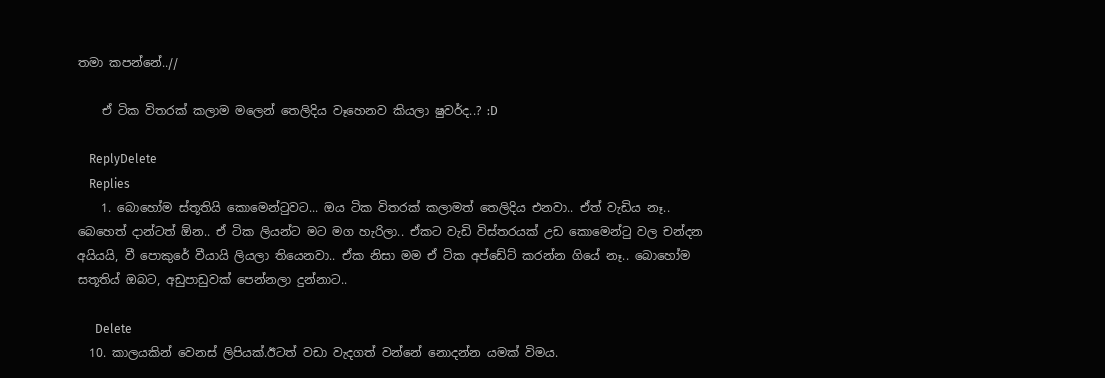තමා කපන්නේ..//

    ඒ ටික විතරක් කලාම මලෙන් තෙලිදිය වෑහෙනව කියලා ෂුවර්ද..? :D

    ReplyDelete
    Replies
    1. බොහෝම ස්තූතියි කොමෙන්ටුවට... ඔය ටික විතරක් කලාමත් තෙලිදිය එනවා.. ඒත් වැඩිය නෑ.. බෙහෙත් දාන්ටත් ඕන.. ඒ ටික ලියන්ට මට මග හැරිලා.. ඒකට වැඩි විස්තරයක් උඩ කොමෙන්ටු වල චන්දන අයියයි, වී පොකුරේ වීයායි ලියලා තියෙනවා.. ඒක නිසා මම ඒ ටික අප්ඩේට් කරන්න ගියේ නෑ.. බොහෝම සතූතිය් ඔබට, අඩුපාඩුවක් පෙන්නලා දුන්නාට..

      Delete
  10. කාලයකින් වෙනස් ලිපියක්.ඊටත් වඩා වැදගත් වන්නේ නොදන්න යමක් විමය.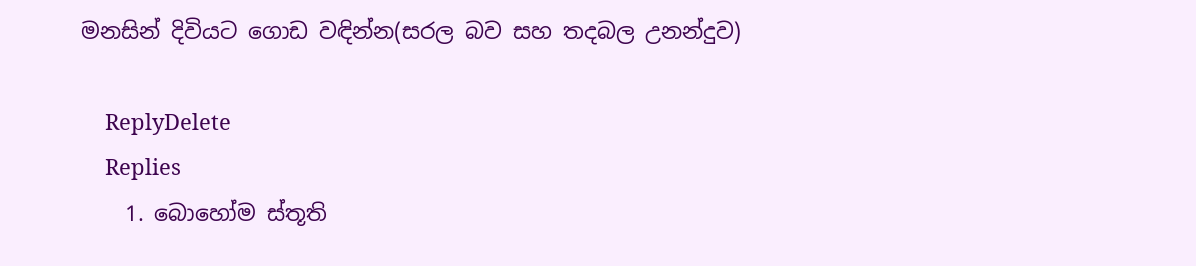මනසින් දිවියට ගොඩ වඳින්න(සරල බව සහ තදබල උනන්දුව)

    ReplyDelete
    Replies
    1. බොහෝම ස්තූති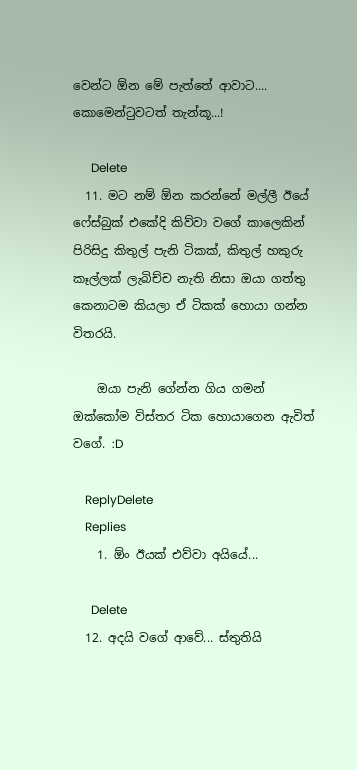වෙන්ට ඕන මේ පැත්තේ ආවාට.... කොමෙන්ටුවටත් තැන්කූ...!

      Delete
  11. මට නම් ඕන කරන්නේ මල්ලී ඊයේ ෆේස්බුක් එකේදි කිව්වා වගේ කාලෙකින් පිරිසිදු කිතුල් පැනි ටිකක්, කිතුල් හකුරු කෑල්ලක් ලැබිච්ච නැති නිසා ඔයා ගත්තු කෙනාටම කියලා ඒ ටිකක් හොයා ගන්න විතරයි.

    ඔයා පැනි ගේන්න ගිය ගමන් ඔක්කෝම විස්තර ටික හොයාගෙන ඇවිත් වගේ. :D

    ReplyDelete
    Replies
    1. ඕං ඊයක් එව්වා අයියේ...

      Delete
  12. අදයි වගේ ආවේ... ස්තුතියි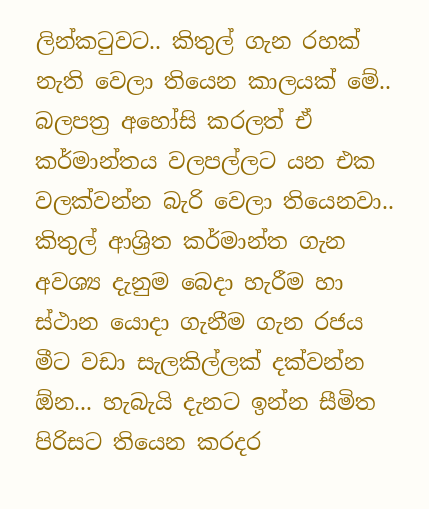ලින්කටුවට.. කිතුල් ගැන රහක් නැති වෙලා තියෙන කාලයක් මේ.. බලපත්‍ර අහෝසි කරලත් ඒ කර්මාන්තය වලපල්ලට යන එක වලක්වන්න බැරි වෙලා තියෙනවා.. කිතුල් ආශ්‍රිත කර්මාන්ත ගැන අවශ්‍ය දැනුම බෙදා හැරීම හා ස්ථාන යොදා ගැනීම ගැන රජය මීට වඩා සැලකිල්ලක් දක්වන්න ඕන... හැබැයි දැනට ඉන්න සීමිත පිරිසට තියෙන කරදර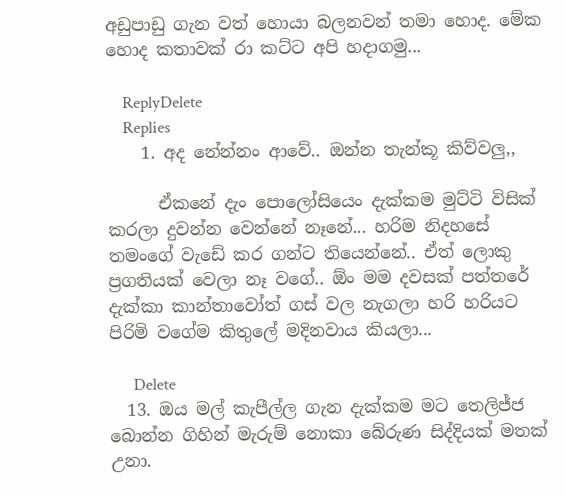අඩුපාඩු ගැන වත් හොයා බලනවන් තමා හොද. මේක හොද කතාවක් රා කට්ට අපි හදාගමු...

    ReplyDelete
    Replies
    1. අද නේන්නං ආවේ.. ඔන්න තැන්කූ කිව්වලු,,

      ඒකනේ දැං පොලෝසියෙං දැක්කම මුට්ටි විසික් කරලා දුවන්න වෙන්නේ නෑනේ... හරිම නිදහසේ තමංගේ වැඩේ කර ගන්ට තියෙන්නේ.. ඒත් ලොකු ප්‍රගතියක් වෙලා නෑ වගේ.. ඕං මම දවසක් පත්තරේ දැක්කා කාන්තාවෝත් ගස් වල නැගලා හරි හරියට පිරිමි වගේම කිතුලේ මදිනවාය කියලා...

      Delete
  13. ඔය මල් කැපීල්ල ගැන දැක්කම මට තෙලිජ්ජ බොන්න ගිහින් මැරුම් නොකා බේරුණ සිද්දියක් මතක් උනා.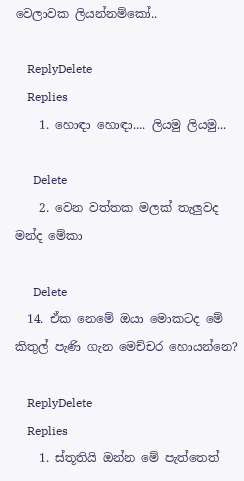වෙලාවක ලියන්නම්කෝ..

    ReplyDelete
    Replies
    1. හොඳා හොඳා.... ලියමු ලියමු...

      Delete
    2. වෙන වත්තක මලක් තැලුවද මන්ද මේකා

      Delete
  14. ඒක නෙමේ ඔයා මොකටද මේ කිතුල් පැණි ගැන මෙච්චර හොයන්නෙ?

    ReplyDelete
    Replies
    1. ස්තූතියි ඔන්න මේ පැත්තෙත්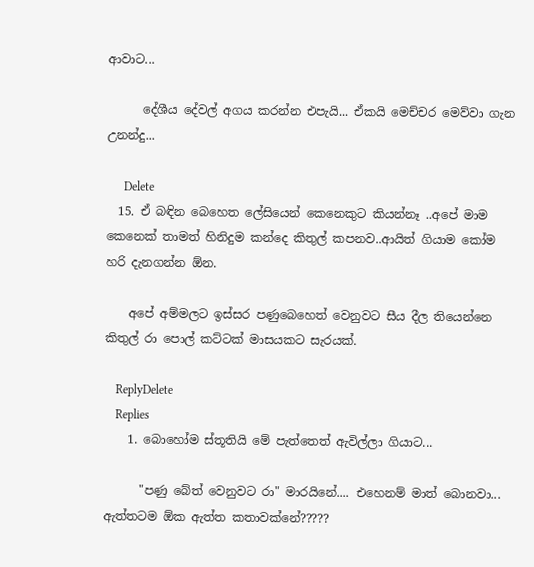ආවාට...

      දේශීය දේවල් අගය කරන්න එපැයි... ඒකයි මෙච්චර මෙව්වා ගැන උනන්දු...

      Delete
  15. ඒ බඳින බෙහෙත ලේසියෙන් කෙනෙකුට කියන්නෑ ..අපේ මාම කෙනෙක් තාමත් හිනිදුම කන්දෙ කිතුල් කපනව..ආයිත් ගියාම කෝම හරි දැනගන්න ඕන.

    අපේ අම්මලට ඉස්සර පණුබෙහෙත් වෙනුවට සීය දීල තියෙන්නෙ කිතුල් රා පොල් කට්ටක් මාසයකට සැරයක්.

    ReplyDelete
    Replies
    1. බොහෝම ස්තූතියි මේ පැත්තෙත් ඇවිල්ලා ගියාට...

      "පණු බේත් වෙනු‌වට රා" මාරයිනේ.... එහෙනම් මාත් බොනවා... ඇත්තටම ඕක ඇත්ත කතාවක්නේ?????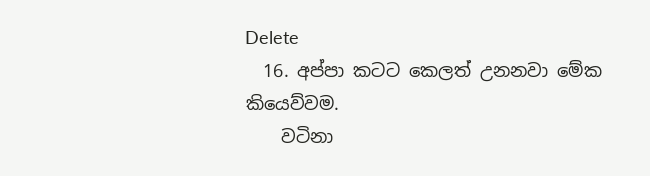Delete
  16. අප්පා කටට කෙලත් උනනවා මේක කියෙව්වම.
    වටිනා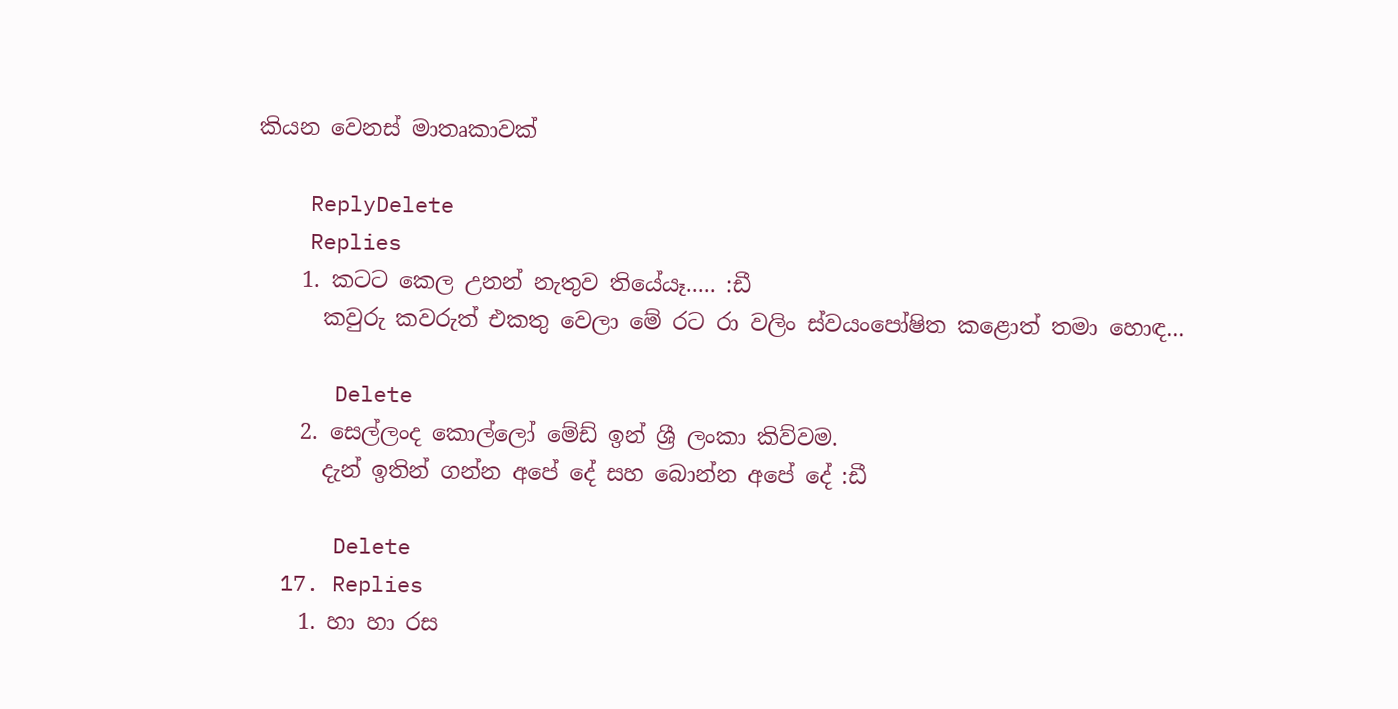කියන වෙනස් මාතෘකාවක්

    ReplyDelete
    Replies
    1. කටට කෙල උනන් නැතුව තියේයෑ..... :ඩී
      කවුරු කවරුත් එකතු වෙලා මේ රට රා වලිං ස්වයංපෝෂිත කළොත් තමා හොඳ...

      Delete
    2. සෙල්ලංද කොල්ලෝ මේඩ් ඉන් ශ්‍රී ලංකා කිව්වම.
      දැන් ඉතින් ගන්න අපේ දේ සහ බොන්න අපේ දේ :ඩී

      Delete
  17. Replies
    1. හා හා රස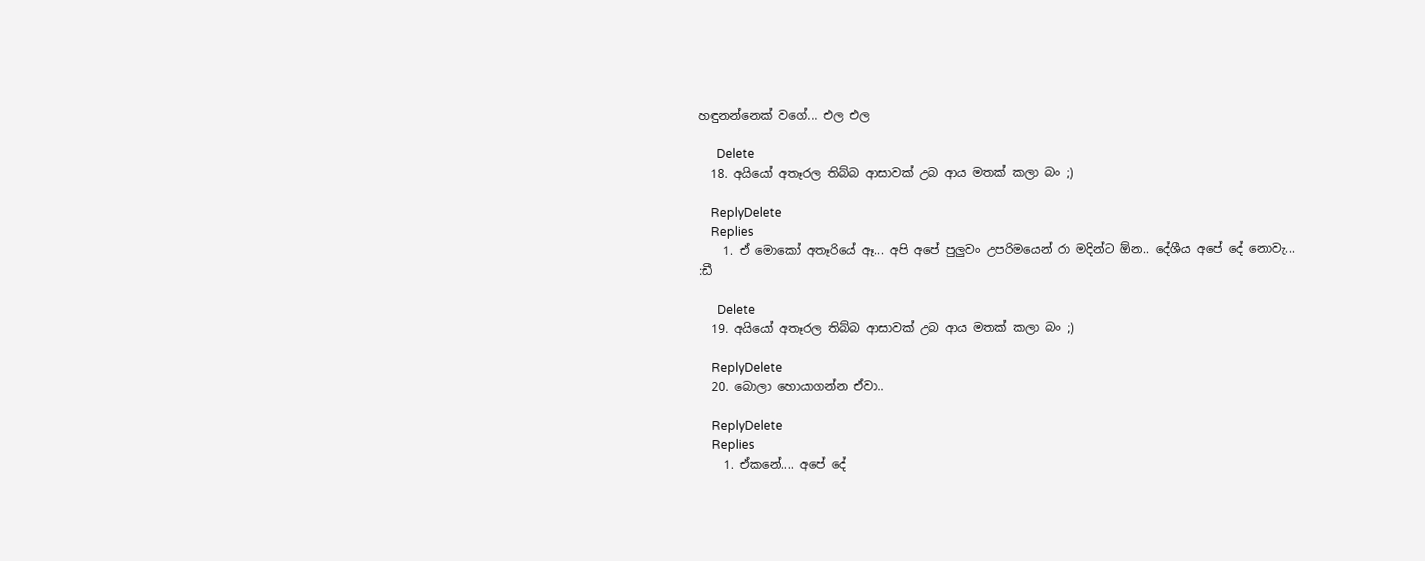හඳුනන්නෙක් වගේ... එල එල

      Delete
  18. අයියෝ අතෑරල තිබ්බ ආසාවක් උබ ආය මතක් කලා බං ;)

    ReplyDelete
    Replies
    1. ඒ මොකෝ අතෑරියේ ඈ... අපි අපේ පුලුවං උපරිමයෙන් රා මදින්ට ඕන.. දේශීය අපේ දේ නොවැ... :ඩී

      Delete
  19. අයියෝ අතෑරල තිබ්බ ආසාවක් උබ ආය මතක් කලා බං ;)

    ReplyDelete
  20. බොලා හොයාගන්න ඒවා..

    ReplyDelete
    Replies
    1. ඒකනේ.... අපේ දේ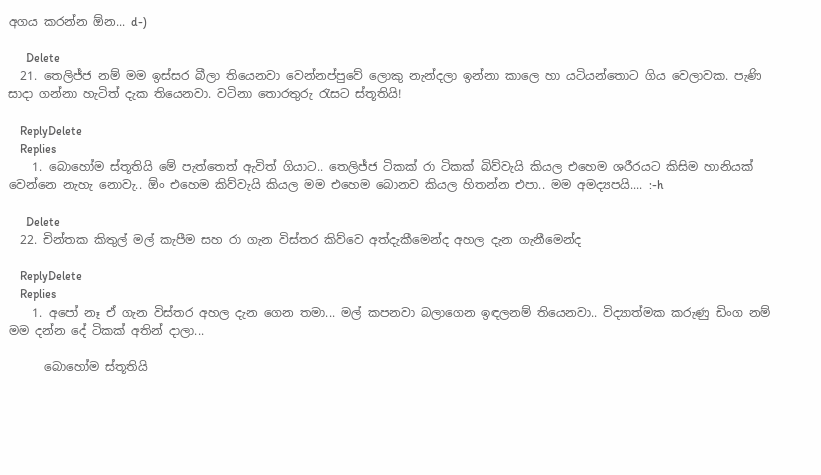අගය කරන්න ඕන... d-)

      Delete
  21. තෙලිජ්ජ නම් මම ඉස්සර බීලා තියෙනවා වෙන්නප්පුවේ ලොකු නැන්දලා ඉන්නා කාලෙ හා යටියන්තොට ගිය වෙලාවක. පැණි සාදා ගන්නා හැටිත් දැක තියෙනවා. වටිනා තොරතුරු රැසට ස්තූතියි!

    ReplyDelete
    Replies
    1. බොහෝම ස්තූතියි මේ පැත්තෙත් ඇවිත් ගියාට.. තෙලිජ්ජ ටිකක් රා ටිකක් බිව්වැයි කියල එහෙම ශරීරයට කිසිම හානියක් වෙන්නෙ නැහැ නොවැ.. ඕං එහෙම කිව්වැයි කියල මම එහෙම බොනව කියල හිතන්න එපා.. මම අමද්‍යපයි.... :-h

      Delete
  22. චින්තක කිතුල් මල් කැපීම සහ රා ගැන විස්තර කිව්වෙ අත්දැකීමෙන්ද අහල දැන ගැනීමෙන්ද

    ReplyDelete
    Replies
    1. අපෝ නෑ ඒ ගැන විස්තර අහල දැන ගෙන තමා... මල් කපනවා බලාගෙන ඉඳලනම් තියෙනවා.. විද්‍යාත්මක කරුණු ඩිංග නම් මම දන්න දේ ටිකක් අතින් දාලා...

      බොහෝම ස්තූතියි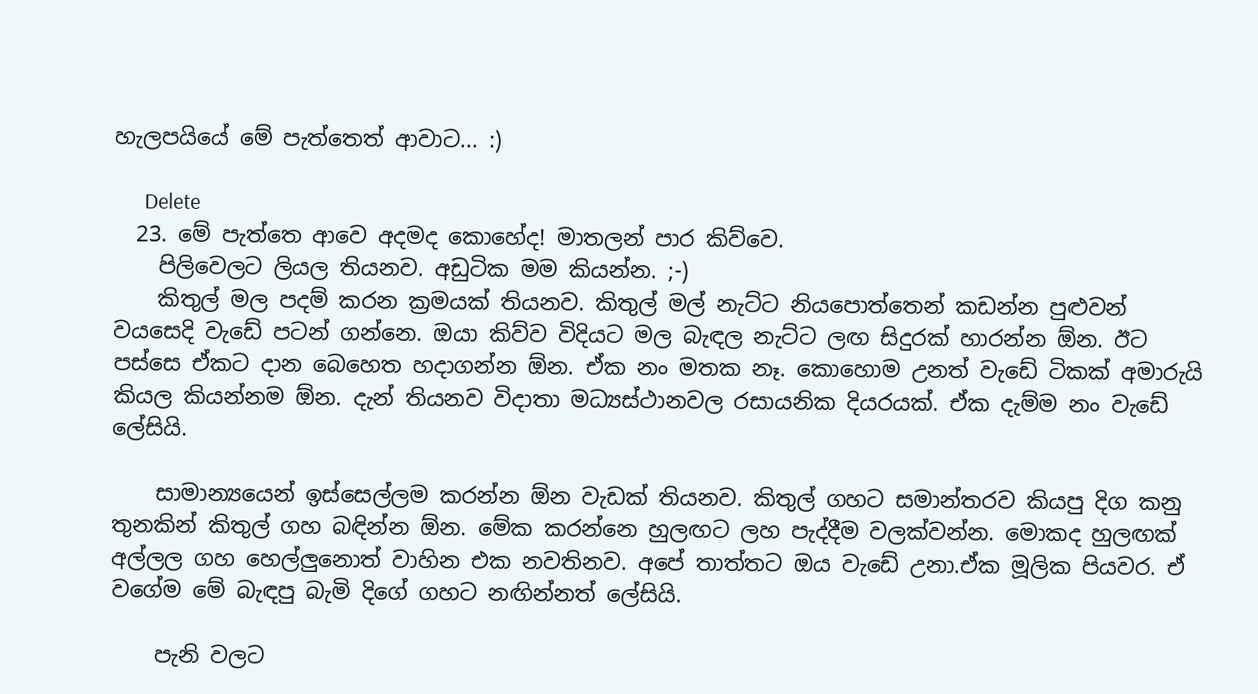හැලපයියේ මේ පැත්තෙත් ආවාට... :)

      Delete
  23. මේ පැත්තෙ ආවෙ අදමද කොහේද! මාතලන් පාර කිව්වෙ.
    පිලිවෙලට ලියල තියනව. අඩුටික මම කියන්න. ;-)
    කිතුල් මල පදම් කරන ක්‍රමයක් තියනව. කිතුල් මල් නැට්ට නියපොත්තෙන් කඩන්න පුළුවන් වයසෙදි වැඩේ පටන් ගන්නෙ. ඔයා කිව්ව විදියට මල බැඳල නැට්ට ලඟ සිදුරක් හාරන්න ඕන. ඊ‍ට පස්සෙ ඒකට දාන බෙහෙත හදාගන්න ඕන. ඒක නං මතක නෑ. කොහොම උනත් වැඩේ ටිකක් අමාරුයි කියල කියන්නම ඕන. දැන් තියනව විදාතා මධ්‍යස්ථානවල රසායනික දියරයක්. ඒක දැම්ම නං වැඩේ ලේසියි.

    සාමාන්‍යයෙන් ඉස්සෙල්ලම කරන්න ඕන වැඩක් තියනව. කිතුල් ගහට සමාන්තරව කියපු දිග කනු තුනකින් කිතුල් ගහ බඳින්න ඕන. මේක කරන්නෙ හුලඟට ලහ පැද්දීම වලක්වන්න. මොකද හුලඟක් අල්ලල ගහ හෙල්ලුනොත් වාහින එක නවතිනව. අපේ තාත්තට ඔය වැඩේ උනා.ඒක මූලික පියවර. ඒ වගේම මේ බැඳපු බැමි දිගේ ගහට නඟින්නත් ලේසියි.

    පැනි වලට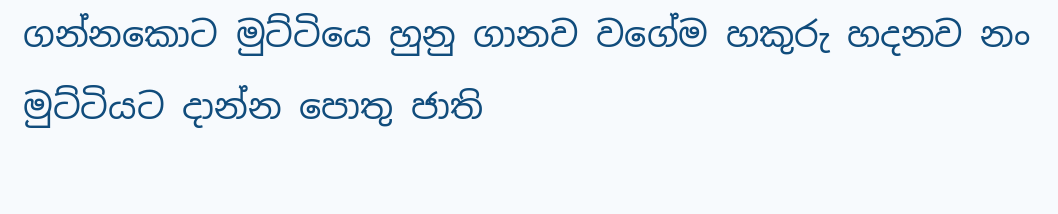ගන්නකොට මුට්ටියෙ හුනු ගානව වගේම හකුරු හදනව නං මුට්ටියට දාන්න පොතු ජාති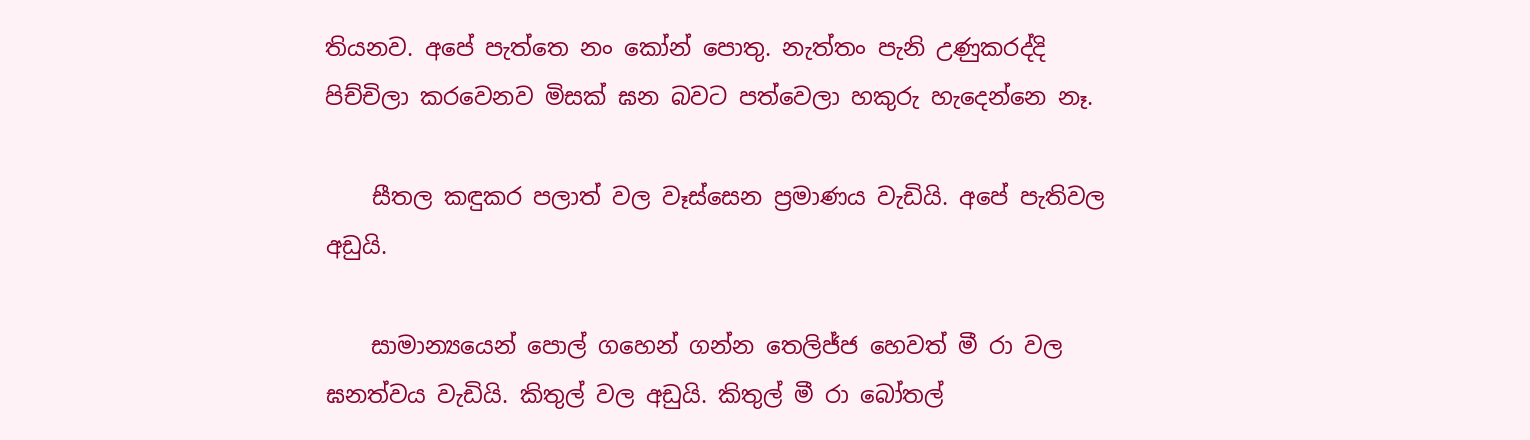තියනව. අපේ පැත්තෙ නං කෝන් පොතු. නැත්තං පැනි උණුකරද්දි පිච්චිලා කරවෙනව මිසක් ඝන බවට පත්වෙලා හකුරු හැදෙන්නෙ නෑ.

    සීතල කඳුකර පලාත් වල වෑස්සෙන ප්‍රමාණය වැඩියි. අපේ පැතිවල අඩුයි.

    සාමාන්‍යයෙන් පොල් ගහෙන් ගන්න තෙලිජ්ජ හෙවත් මී රා වල ඝනත්වය වැඩියි. කිතුල් වල අඩුයි. කිතුල් මී රා බෝතල්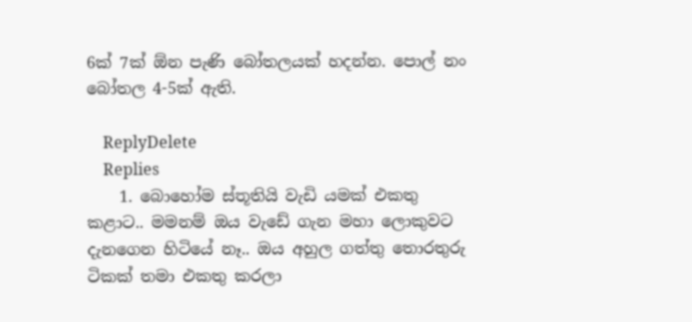6ක් 7ක් ඕන පැණි බෝතලයක් හදන්න. පොල් නං බෝතල 4-5ක් ඇති.

    ReplyDelete
    Replies
    1. බොහෝම ස්තූතියි වැඩි යමක් එකතු කළාට.. මමනම් ඔය වැඩේ ගැන මහා ලොකුවට දැනගෙන හිටියේ නෑ.. ඔය අහුල ගත්තු තොරතුරු ටිකක් තමා එකතු කරලා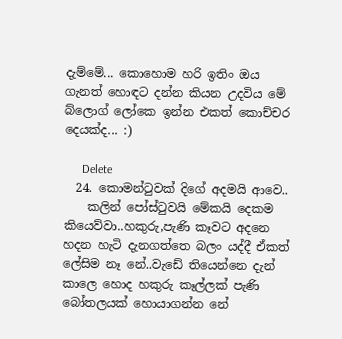දැම්මේ... කොහොම හරි ඉතිං ඔය ගැනත් හොඳට දන්න කියන උදවිය මේ බ්ලොග් ලෝකෙ ඉන්න එකත් කොච්චර දෙයක්ද... :)

      Delete
  24. කොමන්ටුවක් දිගේ අදමයි ආවෙ..
    කලින් පෝස්ටුවයි මේකයි දෙකම කියෙව්වා..හකුරු,පැණි කෑවට අදනෙ හදන හැටි දැනගත්තෙ බලං යද්දී ඒකත් ලේසිම නෑ නේ..වැඩේ තියෙන්නෙ දැන් කාලෙ හොද හකුරු කෑල්ලක් පැණි බෝතලයක් හොයාගන්න නේ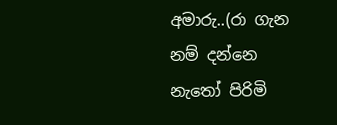අමාරු..(රා ගැන නම් දන්නෙ නැතෝ පිරිමි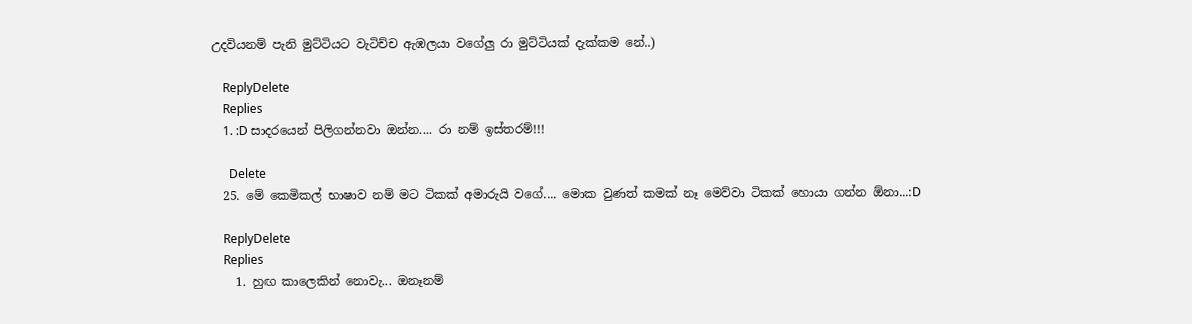උදවියනම් පැනි මුට්ටියට වැටිච්ච ඇඹලයා වගේලු රා මුට්ටියක් දැක්කම නේ..)

    ReplyDelete
    Replies
    1. :D සාදරයෙන් පිලිගන්නවා ඔන්න.... රා නම් ඉස්තරම්!!!

      Delete
  25. මේ කෙමිකල් භාෂාව නම් මට ටිකක් අමාරුයි වගේ.... මොක වුණත් කමක් නෑ මෙව්වා ටිකක් හොයා ගන්න ඕනා...:D

    ReplyDelete
    Replies
    1. හුඟ කාලෙකින් නොවැ... ඔනෑනම්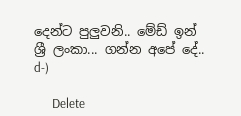දෙන්ට පුලුවනි.. මේඩ් ඉන් ශ්‍රී ලංකා... ගන්න අපේ දේ.. d-)

      Delete